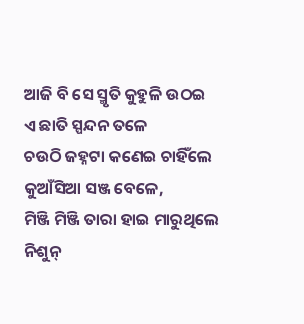ଆଜି ବି ସେ ସ୍ମୃତି କୁହୁଳି ଉଠଇ
ଏ ଛାତି ସ୍ପନ୍ଦନ ତଳେ
ଚଉଠି ଜହ୍ନଟା କଣେଇ ଚାହିଁଲେ
କୁଆଁସିଆ ସଞ୍ଜ ବେଳେ,
ମିଞ୍ଜି ମିଞ୍ଜି ତାରା ହାଇ ମାରୁଥିଲେ
ନିଶୁନ୍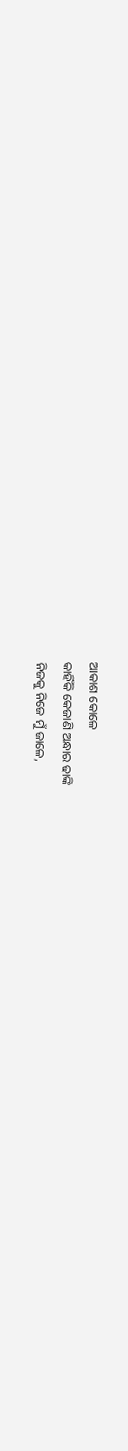ଆକାଶ କୋଳେ
କାହିଁକି କେଜାଣି ଅନ୍ଧାର ଢାଙ୍କି
ନିଜକୁ ନିଜେ ମୁଁ ଜାଳେ,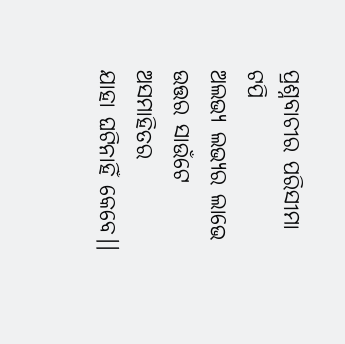ପ୍ରଶ୍ନବାଚୀର ପରିସୀମା ଟପି
ଅଲଭ୍ୟ ଲଭ୍ୟର ଲାଭେ
ଉତ୍ତର ସାଉଁଟେ ଅସମାହିତର
ଯାହା ଘଟିନାହିଁ କେବେ।।